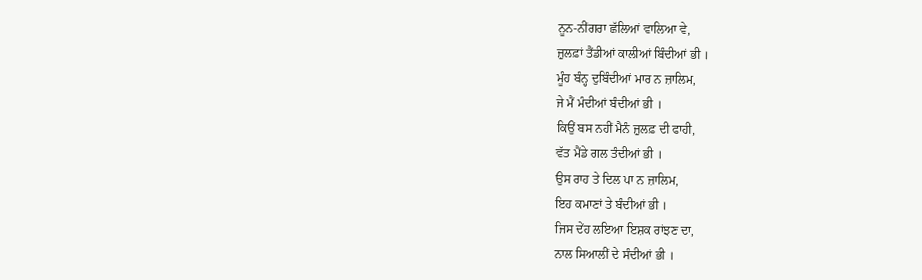ਨੂਨ-ਨੀਂਗਰਾ ਛੱਲਿਆਂ ਵਾਲਿਆ ਵੇ,
ਜ਼ੁਲਫ਼ਾਂ ਤੈਂਡੀਆਂ ਕਾਲੀਆਂ ਬਿੰਦੀਆਂ ਭੀ ।
ਮੂੰਹ ਬੰਨ੍ਹ ਦੁਬਿੰਦੀਆਂ ਮਾਰ ਨ ਜ਼ਾਲਿਮ,
ਜੇ ਮੈਂ ਮੰਦੀਆਂ ਬੰਦੀਆਂ ਭੀ ।
ਕਿਉਂ ਬਸ ਨਹੀਂ ਮੈਨੰ ਜ਼ੁਲਫ਼ ਦੀ ਫਾਹੀ,
ਵੱਤ ਮੈਂਡੇ ਗਲ ਤੰਦੀਆਂ ਭੀ ।
ਉਸ ਰਾਹ ਤੇ ਦਿਲ ਪਾ ਨ ਜ਼ਾਲਿਮ,
ਇਹ ਕਮਾਣਾਂ ਤੇ ਬੰਦੀਆਂ ਭੀ ।
ਜਿਸ ਦੇਂਹ ਲਇਆ ਇਸ਼ਕ ਰਾਂਝਣ ਦਾ,
ਨਾਲ ਸਿਆਲੀਂ ਦੇ ਸੰਦੀਆਂ ਭੀ ।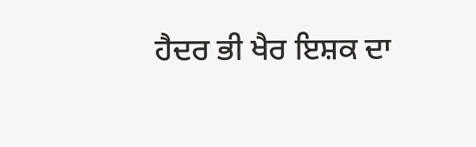ਹੈਦਰ ਭੀ ਖੈਰ ਇਸ਼ਕ ਦਾ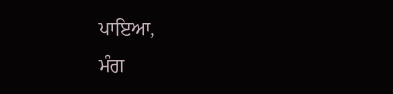ਪਾਇਆ,
ਮੰਗ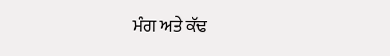ਮੰਗ ਅਤੇ ਕੱਢ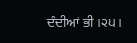ਦੰਦੀਆਂ ਭੀ ।੨੫।